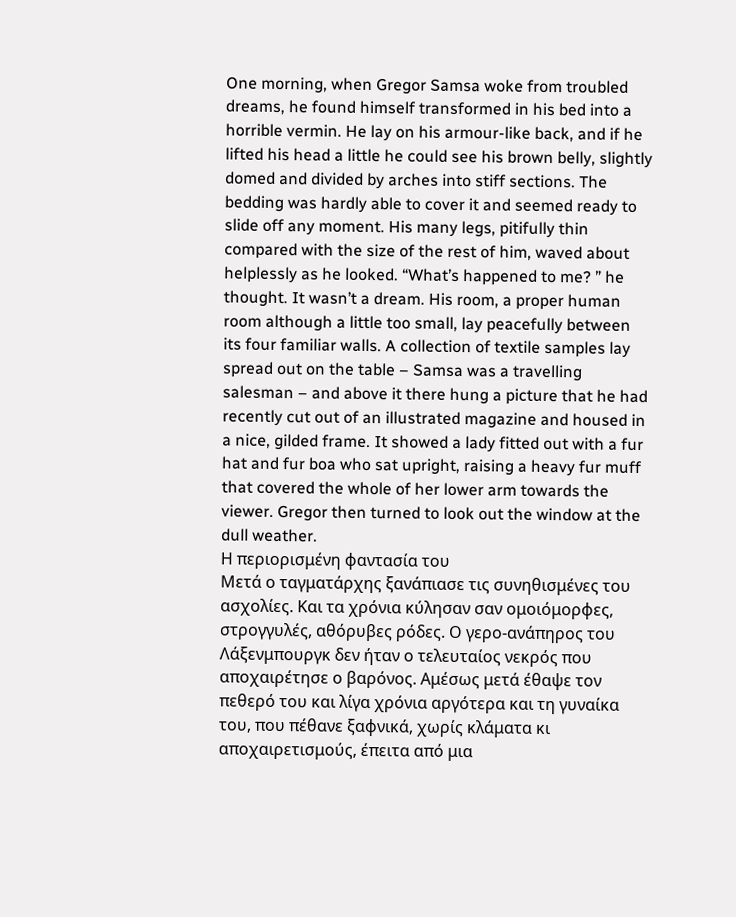One morning, when Gregor Samsa woke from troubled dreams, he found himself transformed in his bed into a horrible vermin. He lay on his armour-like back, and if he lifted his head a little he could see his brown belly, slightly domed and divided by arches into stiff sections. The bedding was hardly able to cover it and seemed ready to slide off any moment. His many legs, pitifully thin compared with the size of the rest of him, waved about helplessly as he looked. “What’s happened to me? ” he thought. It wasn’t a dream. His room, a proper human room although a little too small, lay peacefully between its four familiar walls. A collection of textile samples lay spread out on the table – Samsa was a travelling salesman – and above it there hung a picture that he had recently cut out of an illustrated magazine and housed in a nice, gilded frame. It showed a lady fitted out with a fur hat and fur boa who sat upright, raising a heavy fur muff that covered the whole of her lower arm towards the viewer. Gregor then turned to look out the window at the dull weather.
Η περιορισμένη φαντασία του
Μετά ο ταγματάρχης ξανάπιασε τις συνηθισμένες του ασχολίες. Και τα χρόνια κύλησαν σαν ομοιόμορφες, στρογγυλές, αθόρυβες ρόδες. Ο γερο-ανάπηρος του Λάξενμπουργκ δεν ήταν ο τελευταίος νεκρός που αποχαιρέτησε ο βαρόνος. Αμέσως μετά έθαψε τον πεθερό του και λίγα χρόνια αργότερα και τη γυναίκα του, που πέθανε ξαφνικά, χωρίς κλάματα κι αποχαιρετισμούς, έπειτα από μια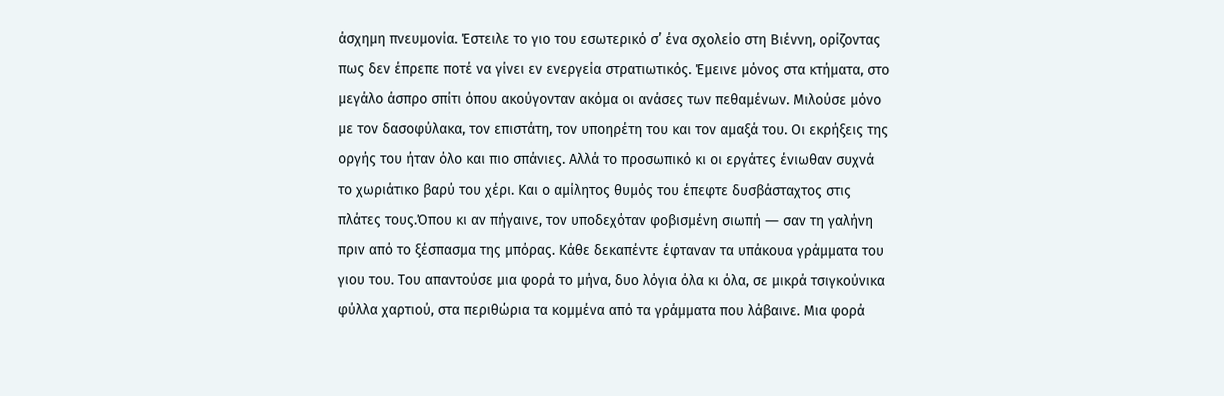άσχημη πνευμονία. Έστειλε το γιο του εσωτερικό σ’ ένα σχολείο στη Βιέννη, ορίζοντας πως δεν έπρεπε ποτέ να γίνει εν ενεργεία στρατιωτικός. Έμεινε μόνος στα κτήματα, στο μεγάλο άσπρο σπίτι όπου ακούγονταν ακόμα οι ανάσες των πεθαμένων. Μιλούσε μόνο με τον δασοφύλακα, τον επιστάτη, τον υποηρέτη του και τον αμαξά του. Οι εκρήξεις της οργής του ήταν όλο και πιο σπάνιες. Αλλά το προσωπικό κι οι εργάτες ένιωθαν συχνά το χωριάτικο βαρύ του χέρι. Και ο αμίλητος θυμός του έπεφτε δυσβάσταχτος στις πλάτες τους.Όπου κι αν πήγαινε, τον υποδεχόταν φοβισμένη σιωπή ― σαν τη γαλήνη πριν από το ξέσπασμα της μπόρας. Κάθε δεκαπέντε έφταναν τα υπάκουα γράμματα του γιου του. Του απαντούσε μια φορά το μήνα, δυο λόγια όλα κι όλα, σε μικρά τσιγκούνικα φύλλα χαρτιού, στα περιθώρια τα κομμένα από τα γράμματα που λάβαινε. Μια φορά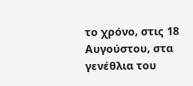το χρόνο, στις 18 Αυγούστου, στα γενέθλια του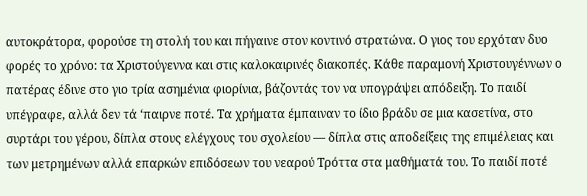αυτοκράτορα, φορούσε τη στολή του και πήγαινε στον κοντινό στρατώνα. Ο γιος του ερχόταν δυο φορές το χρόνο: τα Χριστούγεννα και στις καλοκαιρινές διακοπές. Κάθε παραμονή Χριστουγέννων ο πατέρας έδινε στο γιο τρία ασημένια φιορίνια, βάζοντάς τον να υπογράψει απόδειξη. Το παιδί υπέγραφε, αλλά δεν τά ‘παιρνε ποτέ. Τα χρήματα έμπαιναν το ίδιο βράδυ σε μια κασετίνα, στο συρτάρι του γέρου, δίπλα στους ελέγχους του σχολείου ― δίπλα στις αποδείξεις της επιμέλειας και των μετρημένων αλλά επαρκών επιδόσεων του νεαρού Τρόττα στα μαθήματά του. Το παιδί ποτέ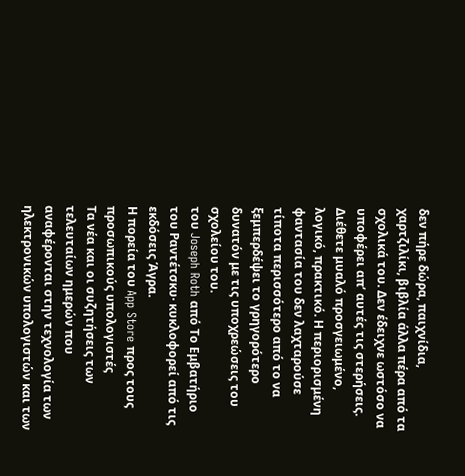δεν πήρε δώρα, παιχνίδια, χαρτζιλίκι, βιβλία άλλα πέρα από τα σχολικά του. Δεν έδειχνε ωστόσο να υποφέρει απ’ αυτές τις στερήσεις. Διέθετε μυαλό προσγειωμένο, λογικό, πρακτικό. Η περιορισμένη φαντασία του δεν λαχταρούσε τίποτα περισσότερο από το να ξεμπερδέψει το γρηγορότερο δυνατόν με τις υποχρεώσεις του σχολείου του.
του Joseph Roth από Το Εμβατήριο του Ραντέτσκυ· κυκλοφορεί από τις εκδόσεις Άγρα.
Η πορεία του App Store προς τους προσωπικούς υπολογιστές
Τα νέα και οι συζητήσεις των τελευταίων ημερών που αναφέρονται στην τεχνολογία των ηλεκτρονικών υπολογιστών και των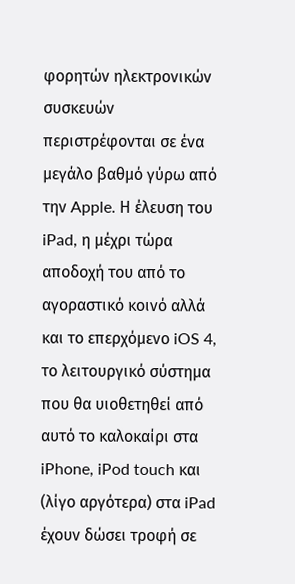φορητών ηλεκτρονικών συσκευών περιστρέφονται σε ένα μεγάλο βαθμό γύρω από την Apple. Η έλευση του iPad, η μέχρι τώρα αποδοχή του από το αγοραστικό κοινό αλλά και το επερχόμενο iOS 4, το λειτουργικό σύστημα που θα υιοθετηθεί από αυτό το καλοκαίρι στα iPhone, iPod touch και (λίγο αργότερα) στα iPad έχουν δώσει τροφή σε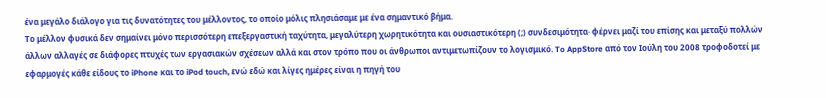ένα μεγάλο διάλογο για τις δυνατότητες του μέλλοντος, το οποίο μόλις πλησιάσαμε με ένα σημαντικό βήμα.
Το μέλλον φυσικά δεν σημαίνει μόνο περισσότερη επεξεργαστική ταχύτητα, μεγαλύτερη χωρητικότητα και ουσιαστικότερη (;) συνδεσιμότητα· φέρνει μαζί του επίσης και μεταξύ πολλών άλλων αλλαγές σε διάφορες πτυχές των εργασιακών σχέσεων αλλά και στον τρόπο που οι άνθρωποι αντιμετωπίζουν το λογισμικό. To AppStore από τον Ιούλη του 2008 τροφοδοτεί με εφαρμογές κάθε είδους το iPhone και το iPod touch, ενώ εδώ και λίγες ημέρες είναι η πηγή του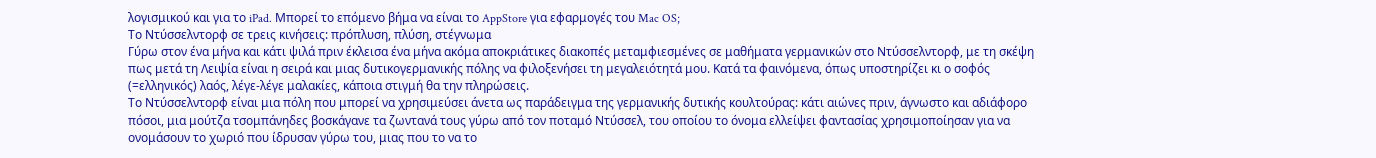λογισμικού και για το iPad. Μπορεί το επόμενο βήμα να είναι το AppStore για εφαρμογές του Mac OS;
Το Ντύσσελντορφ σε τρεις κινήσεις: πρόπλυση, πλύση, στέγνωμα
Γύρω στον ένα μήνα και κάτι ψιλά πριν έκλεισα ένα μήνα ακόμα αποκριάτικες διακοπές μεταμφιεσμένες σε μαθήματα γερμανικών στο Ντύσσελντορφ, με τη σκέψη πως μετά τη Λειψία είναι η σειρά και μιας δυτικογερμανικής πόλης να φιλοξενήσει τη μεγαλειότητά μου. Κατά τα φαινόμενα, όπως υποστηρίζει κι ο σοφός (=ελληνικός) λαός, λέγε-λέγε μαλακίες, κάποια στιγμή θα την πληρώσεις.
Το Ντύσσελντορφ είναι μια πόλη που μπορεί να χρησιμεύσει άνετα ως παράδειγμα της γερμανικής δυτικής κουλτούρας: κάτι αιώνες πριν, άγνωστο και αδιάφορο πόσοι, μια μούτζα τσομπάνηδες βοσκάγανε τα ζωντανά τους γύρω από τον ποταμό Ντύσσελ, του οποίου το όνομα ελλείψει φαντασίας χρησιμοποίησαν για να ονομάσουν το χωριό που ίδρυσαν γύρω του, μιας που το να το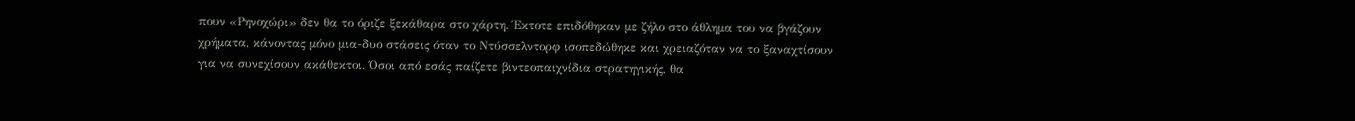πουν «Ρηνοχώρι» δεν θα το όριζε ξεκάθαρα στο χάρτη. Έκτοτε επιδόθηκαν με ζήλο στο άθλημα του να βγάζουν χρήματα, κάνοντας μόνο μια-δυο στάσεις όταν το Ντύσσελντορφ ισοπεδώθηκε και χρειαζόταν να το ξαναχτίσουν για να συνεχίσουν ακάθεκτοι. Όσοι από εσάς παίζετε βιντεοπαιχνίδια στρατηγικής, θα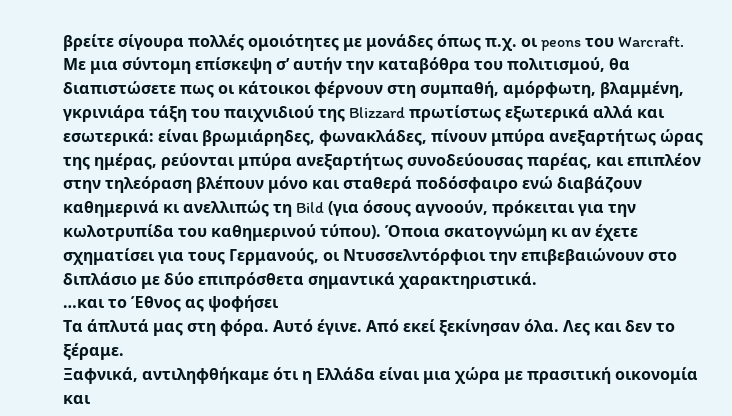βρείτε σίγουρα πολλές ομοιότητες με μονάδες όπως π.χ. οι peons του Warcraft. Με μια σύντομη επίσκεψη σ’ αυτήν την καταβόθρα του πολιτισμού, θα διαπιστώσετε πως οι κάτοικοι φέρνουν στη συμπαθή, αμόρφωτη, βλαμμένη, γκρινιάρα τάξη του παιχνιδιού της Blizzard πρωτίστως εξωτερικά αλλά και εσωτερικά: είναι βρωμιάρηδες, φωνακλάδες, πίνουν μπύρα ανεξαρτήτως ώρας της ημέρας, ρεύονται μπύρα ανεξαρτήτως συνοδεύουσας παρέας, και επιπλέον στην τηλεόραση βλέπουν μόνο και σταθερά ποδόσφαιρο ενώ διαβάζουν καθημερινά κι ανελλιπώς τη Bild (για όσους αγνοούν, πρόκειται για την κωλοτρυπίδα του καθημερινού τύπου). Όποια σκατογνώμη κι αν έχετε σχηματίσει για τους Γερμανούς, οι Ντυσσελντόρφιοι την επιβεβαιώνουν στο διπλάσιο με δύο επιπρόσθετα σημαντικά χαρακτηριστικά.
…και το Έθνος ας ψοφήσει
Τα άπλυτά μας στη φόρα. Αυτό έγινε. Από εκεί ξεκίνησαν όλα. Λες και δεν το ξέραμε.
Ξαφνικά, αντιληφθήκαμε ότι η Ελλάδα είναι μια χώρα με πρασιτική οικονομία και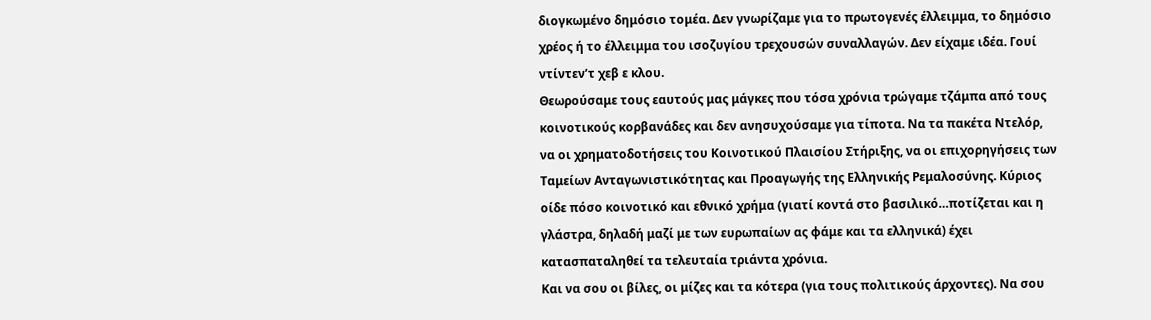διογκωμένο δημόσιο τομέα. Δεν γνωρίζαμε για το πρωτογενές έλλειμμα, το δημόσιο χρέος ή το έλλειμμα του ισοζυγίου τρεχουσών συναλλαγών. Δεν είχαμε ιδέα. Γουί ντίντεν’τ χεβ ε κλου.
Θεωρούσαμε τους εαυτούς μας μάγκες που τόσα χρόνια τρώγαμε τζάμπα από τους κοινοτικούς κορβανάδες και δεν ανησυχούσαμε για τίποτα. Να τα πακέτα Ντελόρ, να οι χρηματοδοτήσεις του Κοινοτικού Πλαισίου Στήριξης, να οι επιχορηγήσεις των Ταμείων Ανταγωνιστικότητας και Προαγωγής της Ελληνικής Ρεμαλοσύνης. Κύριος οίδε πόσο κοινοτικό και εθνικό χρήμα (γιατί κοντά στο βασιλικό…ποτίζεται και η γλάστρα, δηλαδή μαζί με των ευρωπαίων ας φάμε και τα ελληνικά) έχει κατασπαταληθεί τα τελευταία τριάντα χρόνια.
Και να σου οι βίλες, οι μίζες και τα κότερα (για τους πολιτικούς άρχοντες). Να σου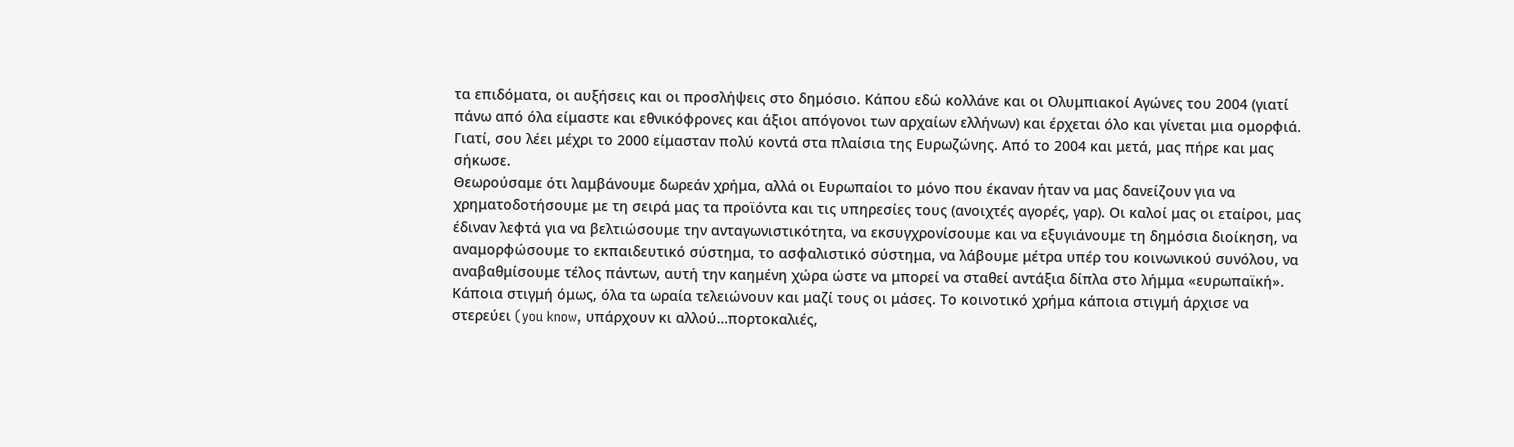τα επιδόματα, οι αυξήσεις και οι προσλήψεις στο δημόσιο. Κάπου εδώ κολλάνε και οι Ολυμπιακοί Αγώνες του 2004 (γιατί πάνω από όλα είμαστε και εθνικόφρονες και άξιοι απόγονοι των αρχαίων ελλήνων) και έρχεται όλο και γίνεται μια ομορφιά. Γιατί, σου λέει μέχρι το 2000 είμασταν πολύ κοντά στα πλαίσια της Ευρωζώνης. Από το 2004 και μετά, μας πήρε και μας σήκωσε.
Θεωρούσαμε ότι λαμβάνουμε δωρεάν χρήμα, αλλά οι Ευρωπαίοι το μόνο που έκαναν ήταν να μας δανείζουν για να χρηματοδοτήσουμε με τη σειρά μας τα προϊόντα και τις υπηρεσίες τους (ανοιχτές αγορές, γαρ). Οι καλοί μας οι εταίροι, μας έδιναν λεφτά για να βελτιώσουμε την ανταγωνιστικότητα, να εκσυγχρονίσουμε και να εξυγιάνουμε τη δημόσια διοίκηση, να αναμορφώσουμε το εκπαιδευτικό σύστημα, το ασφαλιστικό σύστημα, να λάβουμε μέτρα υπέρ του κοινωνικού συνόλου, να αναβαθμίσουμε τέλος πάντων, αυτή την καημένη χώρα ώστε να μπορεί να σταθεί αντάξια δίπλα στο λήμμα «ευρωπαϊκή».
Κάποια στιγμή όμως, όλα τα ωραία τελειώνουν και μαζί τους οι μάσες. Το κοινοτικό χρήμα κάποια στιγμή άρχισε να στερεύει (you know, υπάρχουν κι αλλού…πορτοκαλιές,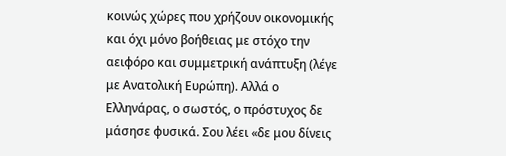κοινώς χώρες που χρήζουν οικονομικής και όχι μόνο βοήθειας με στόχο την αειφόρο και συμμετρική ανάπτυξη (λέγε με Ανατολική Ευρώπη). Αλλά ο Ελληνάρας, ο σωστός, ο πρόστυχος δε μάσησε φυσικά. Σου λέει «δε μου δίνεις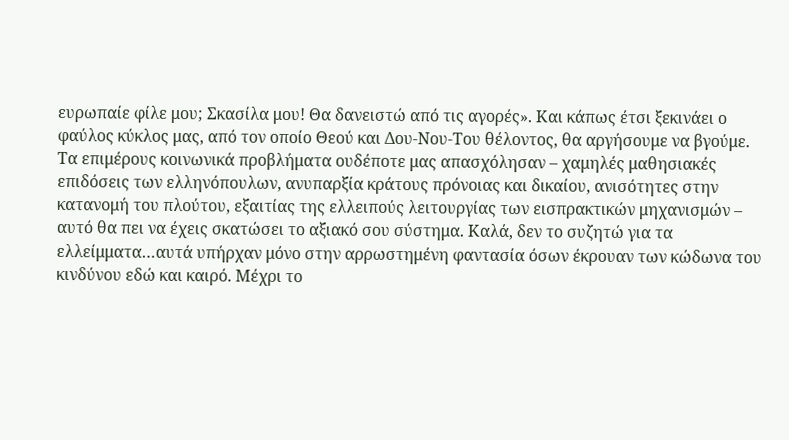ευρωπαίε φίλε μου; Σκασίλα μου! Θα δανειστώ από τις αγορές». Και κάπως έτσι ξεκινάει ο φαύλος κύκλος μας, από τον οποίο Θεού και Δου-Νου-Του θέλοντος, θα αργήσουμε να βγούμε.
Τα επιμέρους κοινωνικά προβλήματα ουδέποτε μας απασχόλησαν – χαμηλές μαθησιακές επιδόσεις των ελληνόπουλων, ανυπαρξία κράτους πρόνοιας και δικαίου, ανισότητες στην κατανομή του πλούτου, εξαιτίας της ελλειπούς λειτουργίας των εισπρακτικών μηχανισμών – αυτό θα πει να έχεις σκατώσει το αξιακό σου σύστημα. Καλά, δεν το συζητώ για τα ελλείμματα…αυτά υπήρχαν μόνο στην αρρωστημένη φαντασία όσων έκρουαν των κώδωνα του κινδύνου εδώ και καιρό. Μέχρι το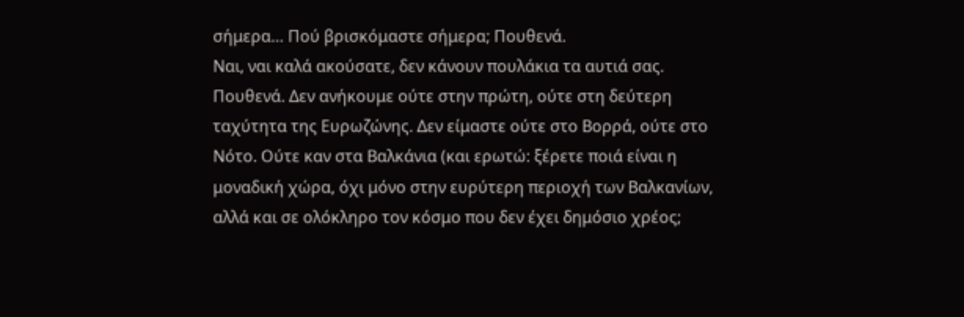σήμερα… Πού βρισκόμαστε σήμερα; Πουθενά.
Ναι, ναι καλά ακούσατε, δεν κάνουν πουλάκια τα αυτιά σας. Πουθενά. Δεν ανήκουμε ούτε στην πρώτη, ούτε στη δεύτερη ταχύτητα της Ευρωζώνης. Δεν είμαστε ούτε στο Βορρά, ούτε στο Νότο. Ούτε καν στα Βαλκάνια (και ερωτώ: ξέρετε ποιά είναι η μοναδική χώρα, όχι μόνο στην ευρύτερη περιοχή των Βαλκανίων, αλλά και σε ολόκληρο τον κόσμο που δεν έχει δημόσιο χρέος;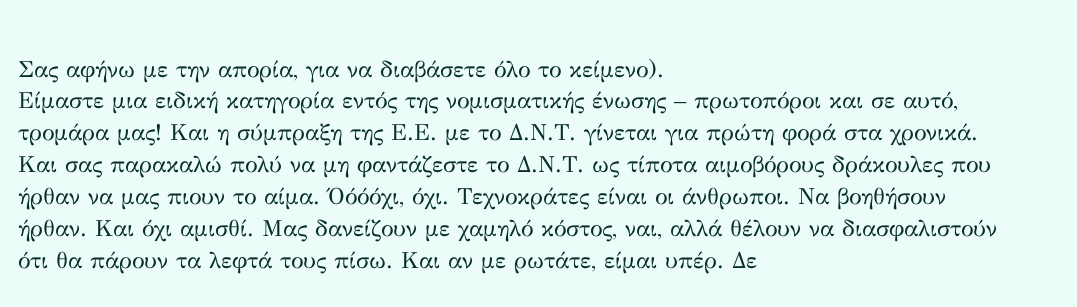Σας αφήνω με την απορία, για να διαβάσετε όλο το κείμενο).
Είμαστε μια ειδική κατηγορία εντός της νομισματικής ένωσης – πρωτοπόροι και σε αυτό, τρομάρα μας! Και η σύμπραξη της Ε.Ε. με το Δ.Ν.Τ. γίνεται για πρώτη φορά στα χρονικά. Και σας παρακαλώ πολύ να μη φαντάζεστε το Δ.Ν.Τ. ως τίποτα αιμοβόρους δράκουλες που ήρθαν να μας πιουν το αίμα. Όόόόχι, όχι. Τεχνοκράτες είναι οι άνθρωποι. Να βοηθήσουν ήρθαν. Και όχι αμισθί. Μας δανείζουν με χαμηλό κόστος, ναι, αλλά θέλουν να διασφαλιστούν ότι θα πάρουν τα λεφτά τους πίσω. Και αν με ρωτάτε, είμαι υπέρ. Δε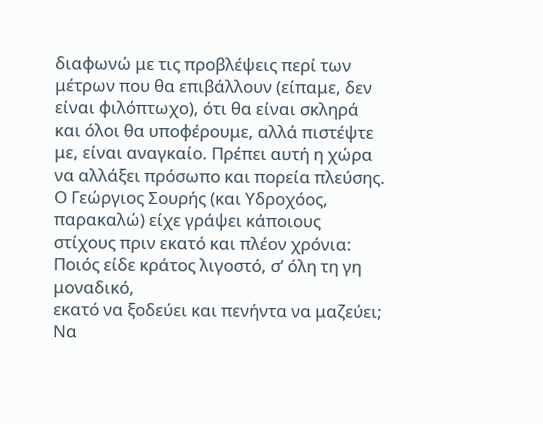διαφωνώ με τις προβλέψεις περί των μέτρων που θα επιβάλλουν (είπαμε, δεν είναι φιλόπτωχο), ότι θα είναι σκληρά και όλοι θα υποφέρουμε, αλλά πιστέψτε με, είναι αναγκαίο. Πρέπει αυτή η χώρα να αλλάξει πρόσωπο και πορεία πλεύσης. Ο Γεώργιος Σουρής (και Υδροχόος, παρακαλώ) είχε γράψει κάποιους στίχους πριν εκατό και πλέον χρόνια:
Ποιός είδε κράτος λιγοστό, σ’ όλη τη γη μοναδικό,
εκατό να ξοδεύει και πενήντα να μαζεύει;
Να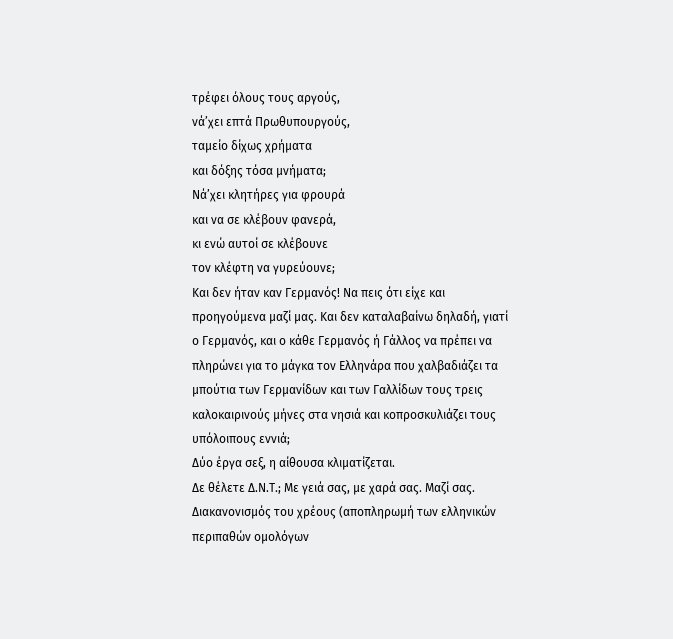τρέφει όλους τους αργούς,
νά’χει επτά Πρωθυπουργούς,
ταμείο δίχως χρήματα
και δόξης τόσα μνήματα;
Νά’χει κλητήρες για φρουρά
και να σε κλέβουν φανερά,
κι ενώ αυτοί σε κλέβουνε
τον κλέφτη να γυρεύουνε;
Και δεν ήταν καν Γερμανός! Να πεις ότι είχε και προηγούμενα μαζί μας. Και δεν καταλαβαίνω δηλαδή, γιατί ο Γερμανός, και ο κάθε Γερμανός ή Γάλλος να πρέπει να πληρώνει για το μάγκα τον Ελληνάρα που χαλβαδιάζει τα μπούτια των Γερμανίδων και των Γαλλίδων τους τρεις καλοκαιρινούς μήνες στα νησιά και κοπροσκυλιάζει τους υπόλοιπους εννιά;
Δύο έργα σεξ, η αίθουσα κλιματίζεται.
Δε θέλετε Δ.Ν.Τ.; Με γειά σας, με χαρά σας. Μαζί σας. Διακανονισμός του χρέους (αποπληρωμή των ελληνικών περιπαθών ομολόγων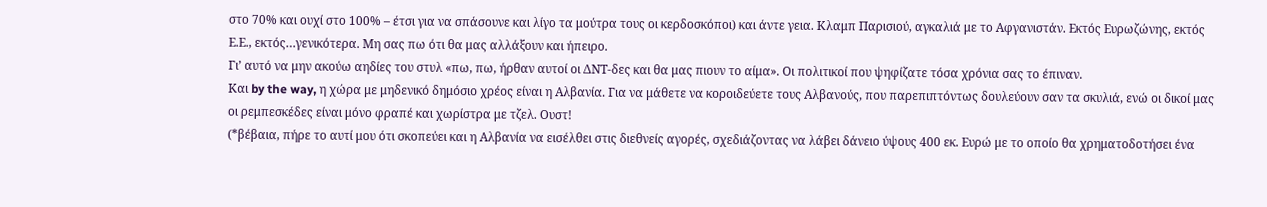στο 70% και ουχί στο 100% – έτσι για να σπάσουνε και λίγο τα μούτρα τους οι κερδοσκόποι) και άντε γεια. Κλαμπ Παρισιού, αγκαλιά με το Αφγανιστάν. Εκτός Ευρωζώνης, εκτός Ε.Ε., εκτός…γενικότερα. Μη σας πω ότι θα μας αλλάξουν και ήπειρο.
Γι’ αυτό να μην ακούω αηδίες του στυλ «πω, πω, ήρθαν αυτοί οι ΔΝΤ-δες και θα μας πιουν το αίμα». Οι πολιτικοί που ψηφίζατε τόσα χρόνια σας το έπιναν.
Και by the way, η χώρα με μηδενικό δημόσιο χρέος είναι η Αλβανία. Για να μάθετε να κοροιδεύετε τους Αλβανούς, που παρεπιπτόντως δουλεύουν σαν τα σκυλιά, ενώ οι δικοί μας οι ρεμπεσκέδες είναι μόνο φραπέ και χωρίστρα με τζελ. Ουστ!
(*βέβαια, πήρε το αυτί μου ότι σκοπεύει και η Αλβανία να εισέλθει στις διεθνείς αγορές, σχεδιάζοντας να λάβει δάνειο ύψους 400 εκ. Ευρώ με το οποίο θα χρηματοδοτήσει ένα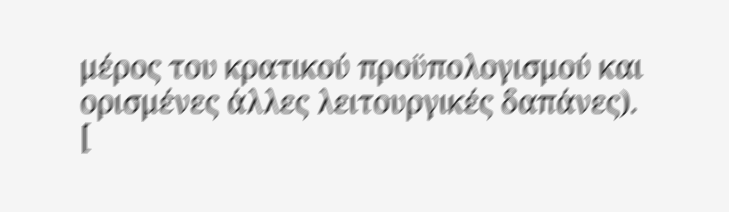μέρος του κρατικού προϋπολογισμού και ορισμένες άλλες λειτουργικές δαπάνες).
[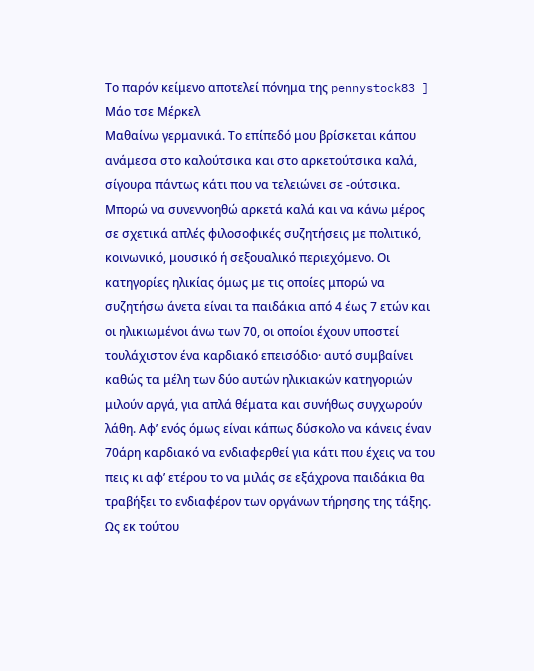Το παρόν κείμενο αποτελεί πόνημα της pennystock83 ]
Μάο τσε Μέρκελ
Μαθαίνω γερμανικά. Το επίπεδό μου βρίσκεται κάπου ανάμεσα στο καλούτσικα και στο αρκετούτσικα καλά, σίγουρα πάντως κάτι που να τελειώνει σε -ούτσικα. Μπορώ να συνεννοηθώ αρκετά καλά και να κάνω μέρος σε σχετικά απλές φιλοσοφικές συζητήσεις με πολιτικό, κοινωνικό, μουσικό ή σεξουαλικό περιεχόμενο. Οι κατηγορίες ηλικίας όμως με τις οποίες μπορώ να συζητήσω άνετα είναι τα παιδάκια από 4 έως 7 ετών και οι ηλικιωμένοι άνω των 70, οι οποίοι έχουν υποστεί τουλάχιστον ένα καρδιακό επεισόδιο· αυτό συμβαίνει καθώς τα μέλη των δύο αυτών ηλικιακών κατηγοριών μιλούν αργά, για απλά θέματα και συνήθως συγχωρούν λάθη. Αφ’ ενός όμως είναι κάπως δύσκολο να κάνεις έναν 70άρη καρδιακό να ενδιαφερθεί για κάτι που έχεις να του πεις κι αφ’ ετέρου το να μιλάς σε εξάχρονα παιδάκια θα τραβήξει το ενδιαφέρον των οργάνων τήρησης της τάξης.
Ως εκ τούτου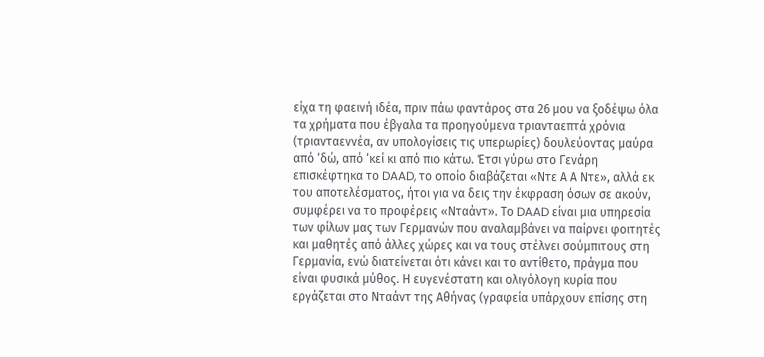είχα τη φαεινή ιδέα, πριν πάω φαντάρος στα 26 μου να ξοδέψω όλα τα χρήματα που έβγαλα τα προηγούμενα τριανταεπτά χρόνια (τριανταεννέα, αν υπολογίσεις τις υπερωρίες) δουλεύοντας μαύρα από ‘δώ, από ‘κεί κι από πιο κάτω. Έτσι γύρω στο Γενάρη επισκέφτηκα το DAAD, το οποίο διαβάζεται «Ντε Α Α Ντε», αλλά εκ του αποτελέσματος, ήτοι για να δεις την έκφραση όσων σε ακούν, συμφέρει να το προφέρεις «Νταάντ». Το DAAD είναι μια υπηρεσία των φίλων μας των Γερμανών που αναλαμβάνει να παίρνει φοιτητές και μαθητές από άλλες χώρες και να τους στέλνει σούμπιτους στη Γερμανία, ενώ διατείνεται ότι κάνει και το αντίθετο, πράγμα που είναι φυσικά μύθος. Η ευγενέστατη και ολιγόλογη κυρία που εργάζεται στο Νταάντ της Αθήνας (γραφεία υπάρχουν επίσης στη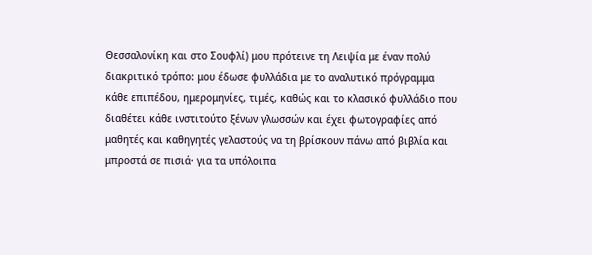Θεσσαλονίκη και στο Σουφλί) μου πρότεινε τη Λειψία με έναν πολύ διακριτικό τρόπο: μου έδωσε φυλλάδια με το αναλυτικό πρόγραμμα κάθε επιπέδου, ημερομηνίες, τιμές, καθώς και το κλασικό φυλλάδιο που διαθέτει κάθε ινστιτούτο ξένων γλωσσών και έχει φωτογραφίες από μαθητές και καθηγητές γελαστούς να τη βρίσκουν πάνω από βιβλία και μπροστά σε πισιά· για τα υπόλοιπα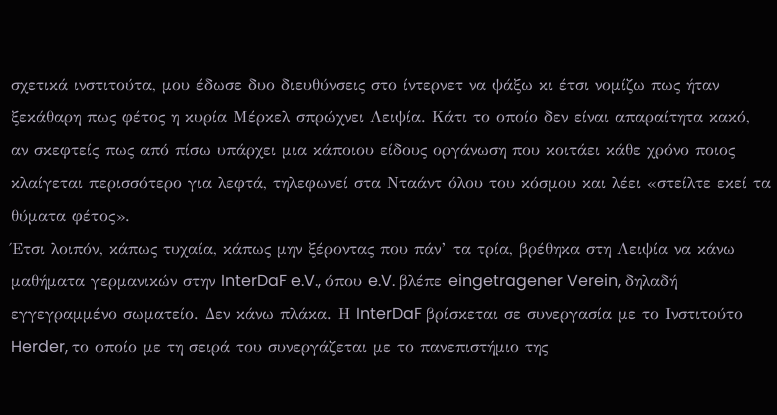σχετικά ινστιτούτα, μου έδωσε δυο διευθύνσεις στο ίντερνετ να ψάξω κι έτσι νομίζω πως ήταν ξεκάθαρη πως φέτος η κυρία Μέρκελ σπρώχνει Λειψία. Κάτι το οποίο δεν είναι απαραίτητα κακό, αν σκεφτείς πως από πίσω υπάρχει μια κάποιου είδους οργάνωση που κοιτάει κάθε χρόνο ποιος κλαίγεται περισσότερο για λεφτά, τηλεφωνεί στα Νταάντ όλου του κόσμου και λέει «στείλτε εκεί τα θύματα φέτος».
Έτσι λοιπόν, κάπως τυχαία, κάπως μην ξέροντας που πάν’ τα τρία, βρέθηκα στη Λειψία να κάνω μαθήματα γερμανικών στην InterDaF e.V., όπου e.V. βλέπε eingetragener Verein, δηλαδή εγγεγραμμένο σωματείο. Δεν κάνω πλάκα. Η InterDaF βρίσκεται σε συνεργασία με το Ινστιτούτο Herder, το οποίο με τη σειρά του συνεργάζεται με το πανεπιστήμιο της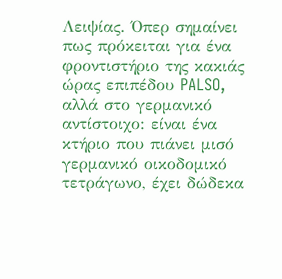Λειψίας. Όπερ σημαίνει πως πρόκειται για ένα φροντιστήριο της κακιάς ώρας επιπέδου PALSO, αλλά στο γερμανικό αντίστοιχο: είναι ένα κτήριο που πιάνει μισό γερμανικό οικοδομικό τετράγωνο, έχει δώδεκα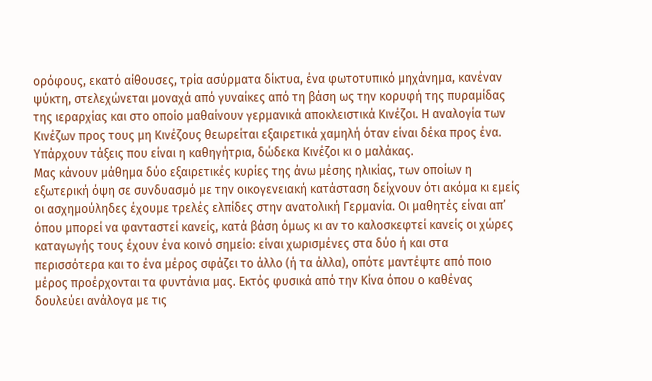ορόφους, εκατό αίθουσες, τρία ασύρματα δίκτυα, ένα φωτοτυπικό μηχάνημα, κανέναν ψύκτη, στελεχώνεται μοναχά από γυναίκες από τη βάση ως την κορυφή της πυραμίδας της ιεραρχίας και στο οποίο μαθαίνουν γερμανικά αποκλειστικά Κινέζοι. Η αναλογία των Κινέζων προς τους μη Κινέζους θεωρείται εξαιρετικά χαμηλή όταν είναι δέκα προς ένα. Υπάρχουν τάξεις που είναι η καθηγήτρια, δώδεκα Κινέζοι κι ο μαλάκας.
Μας κάνουν μάθημα δύο εξαιρετικές κυρίες της άνω μέσης ηλικίας, των οποίων η εξωτερική όψη σε συνδυασμό με την οικογενειακή κατάσταση δείχνουν ότι ακόμα κι εμείς οι ασχημούληδες έχουμε τρελές ελπίδες στην ανατολική Γερμανία. Οι μαθητές είναι απ’ όπου μπορεί να φανταστεί κανείς, κατά βάση όμως κι αν το καλοσκεφτεί κανείς οι χώρες καταγωγής τους έχουν ένα κοινό σημείο: είναι χωρισμένες στα δύο ή και στα περισσότερα και το ένα μέρος σφάζει το άλλο (ή τα άλλα), οπότε μαντέψτε από ποιο μέρος προέρχονται τα φυντάνια μας. Εκτός φυσικά από την Κίνα όπου ο καθένας δουλεύει ανάλογα με τις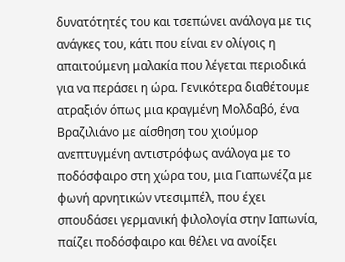δυνατότητές του και τσεπώνει ανάλογα με τις ανάγκες του, κάτι που είναι εν ολίγοις η απαιτούμενη μαλακία που λέγεται περιοδικά για να περάσει η ώρα. Γενικότερα διαθέτουμε ατραξιόν όπως μια κραγμένη Μολδαβό, ένα Βραζιλιάνο με αίσθηση του χιούμορ ανεπτυγμένη αντιστρόφως ανάλογα με το ποδόσφαιρο στη χώρα του, μια Γιαπωνέζα με φωνή αρνητικών ντεσιμπέλ, που έχει σπουδάσει γερμανική φιλολογία στην Ιαπωνία, παίζει ποδόσφαιρο και θέλει να ανοίξει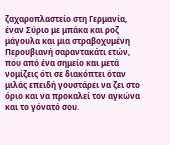ζαχαροπλαστείο στη Γερμανία, έναν Σύριο με μπάκα και ροζ μάγουλα και μια στραβοχυμένη Περουβιανή σαραντακάτι ετών, που από ένα σημείο και μετά νομίζεις ότι σε διακόπτει όταν μιλάς επειδή γουστάρει να ζει στο όριο και να προκαλεί τον αγκώνα και το γόνατό σου.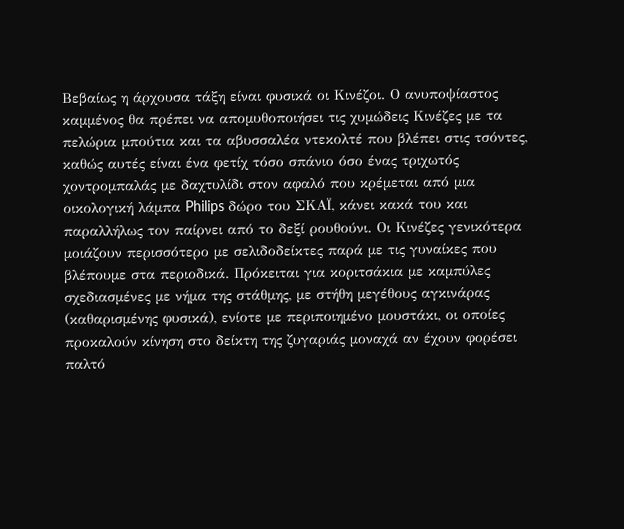Βεβαίως η άρχουσα τάξη είναι φυσικά οι Κινέζοι. Ο ανυποψίαστος καμμένος θα πρέπει να απομυθοποιήσει τις χυμώδεις Κινέζες με τα πελώρια μπούτια και τα αβυσσαλέα ντεκολτέ που βλέπει στις τσόντες, καθώς αυτές είναι ένα φετίχ τόσο σπάνιο όσο ένας τριχωτός χοντρομπαλάς με δαχτυλίδι στον αφαλό που κρέμεται από μια οικολογική λάμπα Philips δώρο του ΣΚΑΪ, κάνει κακά του και παραλλήλως τον παίρνει από το δεξί ρουθούνι. Οι Κινέζες γενικότερα μοιάζουν περισσότερο με σελιδοδείκτες παρά με τις γυναίκες που βλέπουμε στα περιοδικά. Πρόκειται για κοριτσάκια με καμπύλες σχεδιασμένες με νήμα της στάθμης, με στήθη μεγέθους αγκινάρας (καθαρισμένης φυσικά), ενίοτε με περιποιημένο μουστάκι, οι οποίες προκαλούν κίνηση στο δείκτη της ζυγαριάς μοναχά αν έχουν φορέσει παλτό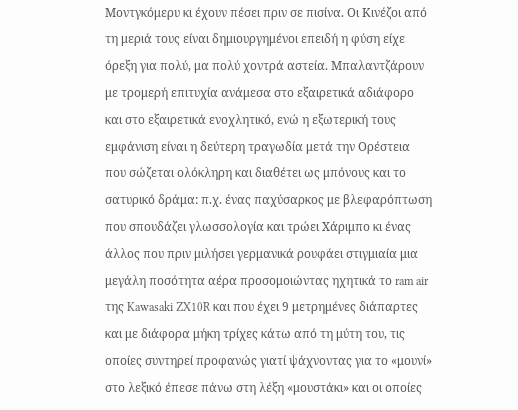Μοντγκόμερυ κι έχουν πέσει πριν σε πισίνα. Οι Κινέζοι από τη μεριά τους είναι δημιουργημένοι επειδή η φύση είχε όρεξη για πολύ, μα πολύ χοντρά αστεία. Μπαλαντζάρουν με τρομερή επιτυχία ανάμεσα στο εξαιρετικά αδιάφορο και στο εξαιρετικά ενοχλητικό, ενώ η εξωτερική τους εμφάνιση είναι η δεύτερη τραγωδία μετά την Ορέστεια που σώζεται ολόκληρη και διαθέτει ως μπόνους και το σατυρικό δράμα: π.χ. ένας παχύσαρκος με βλεφαρόπτωση που σπουδάζει γλωσσολογία και τρώει Χάριμπο κι ένας άλλος που πριν μιλήσει γερμανικά ρουφάει στιγμιαία μια μεγάλη ποσότητα αέρα προσομοιώντας ηχητικά το ram air της Kawasaki ZX10R και που έχει 9 μετρημένες διάπαρτες και με διάφορα μήκη τρίχες κάτω από τη μύτη του, τις οποίες συντηρεί προφανώς γιατί ψάχνοντας για το «μουνί» στο λεξικό έπεσε πάνω στη λέξη «μουστάκι» και οι οποίες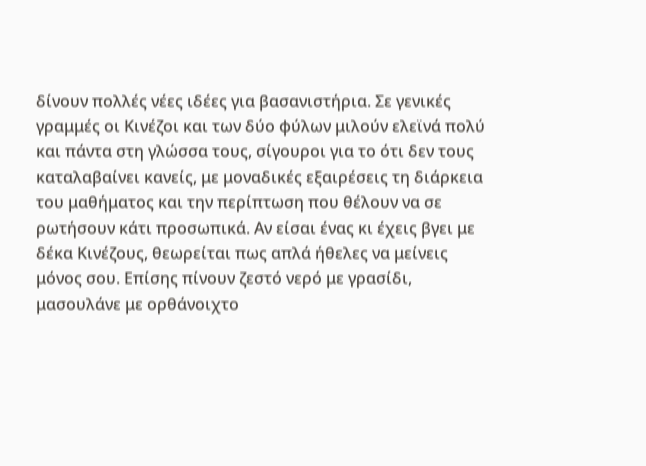δίνουν πολλές νέες ιδέες για βασανιστήρια. Σε γενικές γραμμές οι Κινέζοι και των δύο φύλων μιλούν ελεϊνά πολύ και πάντα στη γλώσσα τους, σίγουροι για το ότι δεν τους καταλαβαίνει κανείς, με μοναδικές εξαιρέσεις τη διάρκεια του μαθήματος και την περίπτωση που θέλουν να σε ρωτήσουν κάτι προσωπικά. Αν είσαι ένας κι έχεις βγει με δέκα Κινέζους, θεωρείται πως απλά ήθελες να μείνεις μόνος σου. Επίσης πίνουν ζεστό νερό με γρασίδι, μασουλάνε με ορθάνοιχτο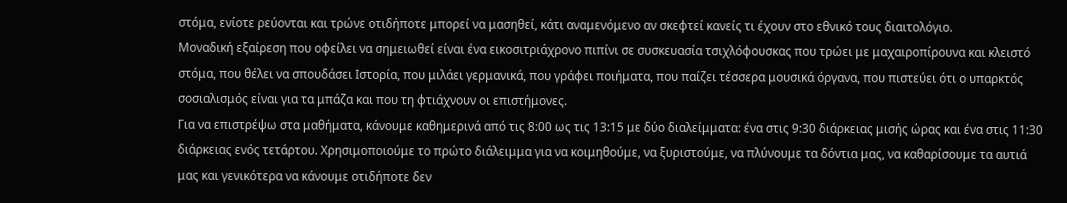στόμα, ενίοτε ρεύονται και τρώνε οτιδήποτε μπορεί να μασηθεί, κάτι αναμενόμενο αν σκεφτεί κανείς τι έχουν στο εθνικό τους διαιτολόγιο.
Μοναδική εξαίρεση που οφείλει να σημειωθεί είναι ένα εικοσιτριάχρονο πιπίνι σε συσκευασία τσιχλόφουσκας που τρώει με μαχαιροπίρουνα και κλειστό στόμα, που θέλει να σπουδάσει Ιστορία, που μιλάει γερμανικά, που γράφει ποιήματα, που παίζει τέσσερα μουσικά όργανα, που πιστεύει ότι ο υπαρκτός σοσιαλισμός είναι για τα μπάζα και που τη φτιάχνουν οι επιστήμονες.
Για να επιστρέψω στα μαθήματα, κάνουμε καθημερινά από τις 8:00 ως τις 13:15 με δύο διαλείμματα: ένα στις 9:30 διάρκειας μισής ώρας και ένα στις 11:30 διάρκειας ενός τετάρτου. Χρησιμοποιούμε το πρώτο διάλειμμα για να κοιμηθούμε, να ξυριστούμε, να πλύνουμε τα δόντια μας, να καθαρίσουμε τα αυτιά μας και γενικότερα να κάνουμε οτιδήποτε δεν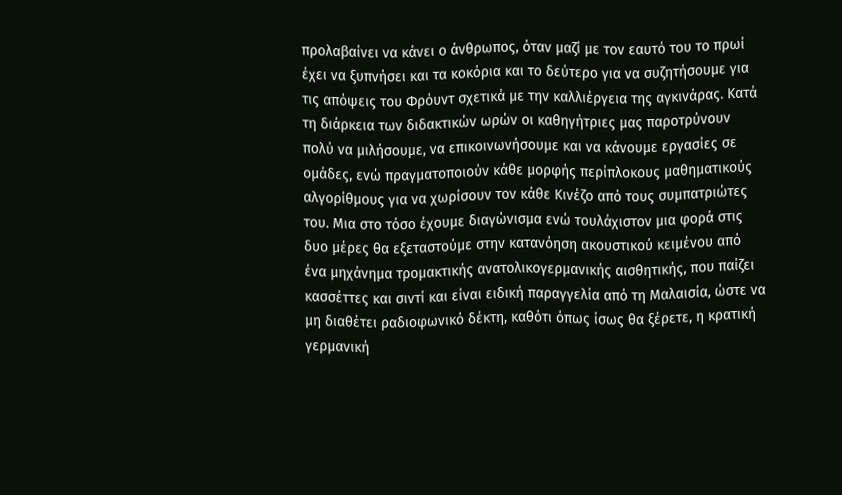προλαβαίνει να κάνει ο άνθρωπος, όταν μαζί με τον εαυτό του το πρωί έχει να ξυπνήσει και τα κοκόρια και το δεύτερο για να συζητήσουμε για τις απόψεις του Φρόυντ σχετικά με την καλλιέργεια της αγκινάρας. Κατά τη διάρκεια των διδακτικών ωρών οι καθηγήτριες μας παροτρύνουν πολύ να μιλήσουμε, να επικοινωνήσουμε και να κάνουμε εργασίες σε ομάδες, ενώ πραγματοποιούν κάθε μορφής περίπλοκους μαθηματικούς αλγορίθμους για να χωρίσουν τον κάθε Κινέζο από τους συμπατριώτες του. Μια στο τόσο έχουμε διαγώνισμα ενώ τουλάχιστον μια φορά στις δυο μέρες θα εξεταστούμε στην κατανόηση ακουστικού κειμένου από ένα μηχάνημα τρομακτικής ανατολικογερμανικής αισθητικής, που παίζει κασσέττες και σιντί και είναι ειδική παραγγελία από τη Μαλαισία, ώστε να μη διαθέτει ραδιοφωνικό δέκτη, καθότι όπως ίσως θα ξέρετε, η κρατική γερμανική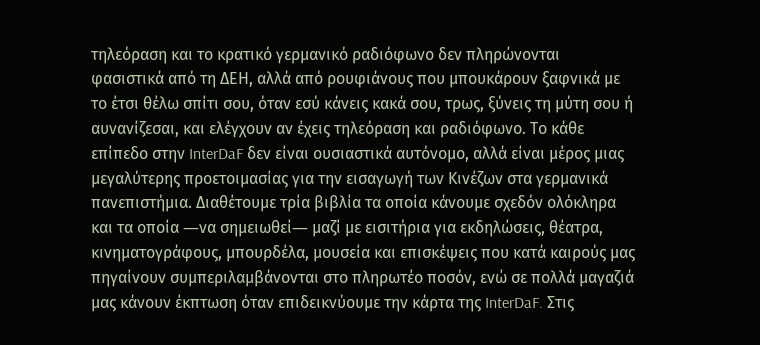τηλεόραση και το κρατικό γερμανικό ραδιόφωνο δεν πληρώνονται φασιστικά από τη ΔΕΗ, αλλά από ρουφιάνους που μπουκάρουν ξαφνικά με το έτσι θέλω σπίτι σου, όταν εσύ κάνεις κακά σου, τρως, ξύνεις τη μύτη σου ή αυνανίζεσαι, και ελέγχουν αν έχεις τηλεόραση και ραδιόφωνο. Το κάθε επίπεδο στην InterDaF δεν είναι ουσιαστικά αυτόνομο, αλλά είναι μέρος μιας μεγαλύτερης προετοιμασίας για την εισαγωγή των Κινέζων στα γερμανικά πανεπιστήμια. Διαθέτουμε τρία βιβλία τα οποία κάνουμε σχεδόν ολόκληρα και τα οποία ―να σημειωθεί― μαζί με εισιτήρια για εκδηλώσεις, θέατρα, κινηματογράφους, μπουρδέλα, μουσεία και επισκέψεις που κατά καιρούς μας πηγαίνουν συμπεριλαμβάνονται στο πληρωτέο ποσόν, ενώ σε πολλά μαγαζιά μας κάνουν έκπτωση όταν επιδεικνύουμε την κάρτα της InterDaF. Στις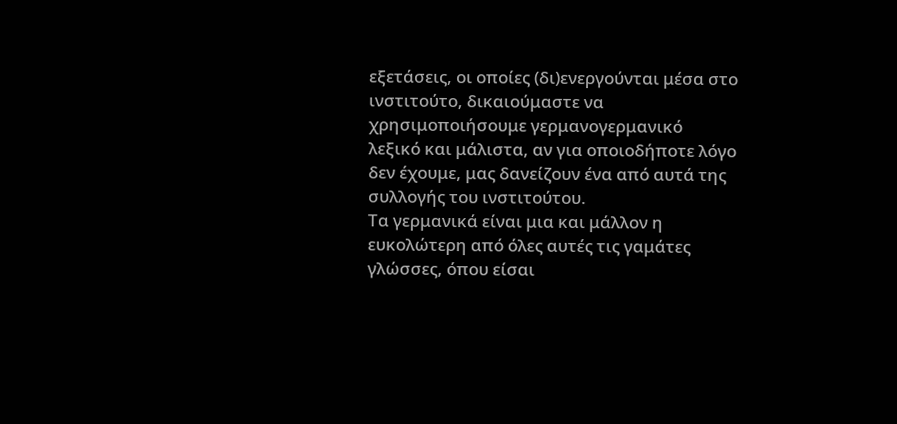εξετάσεις, οι οποίες (δι)ενεργούνται μέσα στο ινστιτούτο, δικαιούμαστε να χρησιμοποιήσουμε γερμανογερμανικό λεξικό και μάλιστα, αν για οποιοδήποτε λόγο δεν έχουμε, μας δανείζουν ένα από αυτά της συλλογής του ινστιτούτου.
Τα γερμανικά είναι μια και μάλλον η ευκολώτερη από όλες αυτές τις γαμάτες γλώσσες, όπου είσαι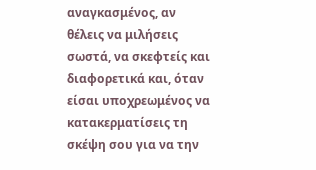αναγκασμένος, αν θέλεις να μιλήσεις σωστά, να σκεφτείς και διαφορετικά και, όταν είσαι υποχρεωμένος να κατακερματίσεις τη σκέψη σου για να την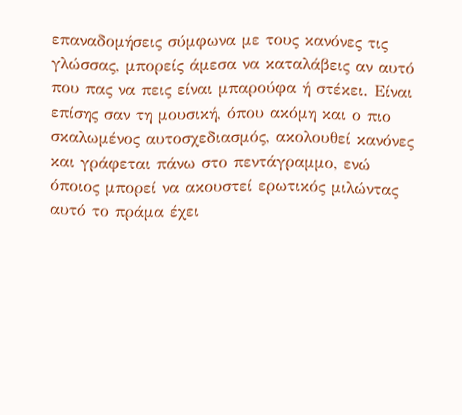επαναδομήσεις σύμφωνα με τους κανόνες τις γλώσσας, μπορείς άμεσα να καταλάβεις αν αυτό που πας να πεις είναι μπαρούφα ή στέκει. Είναι επίσης σαν τη μουσική, όπου ακόμη και ο πιο σκαλωμένος αυτοσχεδιασμός, ακολουθεί κανόνες και γράφεται πάνω στο πεντάγραμμο, ενώ όποιος μπορεί να ακουστεί ερωτικός μιλώντας αυτό το πράμα έχει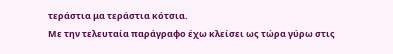τεράστια μα τεράστια κότσια.
Με την τελευταία παράγραφο έχω κλείσει ως τώρα γύρω στις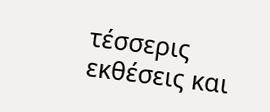τέσσερις εκθέσεις και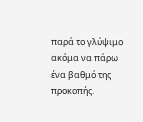παρά το γλύψιμο ακόμα να πάρω ένα βαθμό της προκοπής.